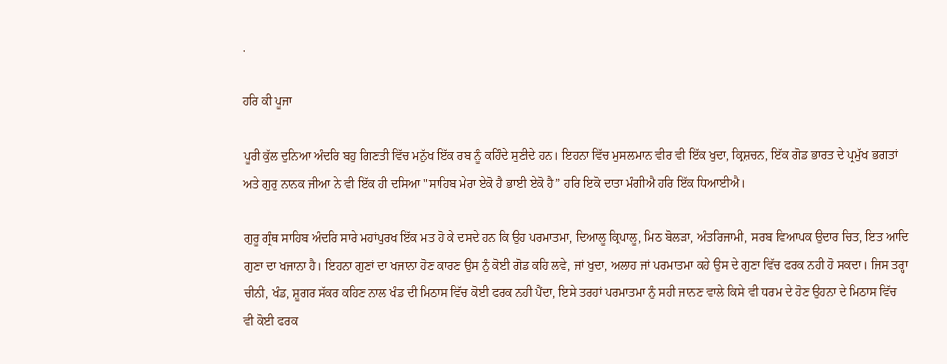.

ਹਰਿ ਕੀ ਪੂਜਾ

ਪੂਰੀ ਕੁੱਲ ਦੁਨਿਆ ਅੰਦਰਿ ਬਹੁ ਗਿਣਤੀ ਵਿੱਚ ਮਨੁੱਖ ਇੱਕ ਰਬ ਨੂੰ ਕਹਿੰਦੇ ਸੁਣੀਦੇ ਹਨ। ਇਹਨਾ ਵਿੱਚ ਮੁਸਲਮਾਨ ਵੀਰ ਵੀ ਇੱਕ ਖੁਦਾ, ਕ੍ਰਿਸ਼ਚਨ, ਇੱਕ ਗੋਡ ਭਾਰਤ ਦੇ ਪ੍ਰਮੁੱਖ ਭਗਤਾਂ ਅਤੇ ਗੁਰੁ ਨਾਨਕ ਜੀਆ ਨੇ ਵੀ ਇੱਕ ਹੀ ਦਸਿਆ "ਸਾਹਿਬ ਮੇਰਾ ਏਕੋ ਹੈ ਭਾਈ ਏਕੋ ਹੈ” ਹਰਿ ਇਕੋ ਦਾਤਾ ਮੰਗੀਐ ਹਰਿ ਇੱਕ ਧਿਆਈਐ।

ਗੁਰੂ ਗ੍ਰੰਥ ਸਾਹਿਬ ਅੰਦਰਿ ਸਾਰੇ ਮਹਾਂਪੁਰਖ ਇੱਕ ਮਤ ਹੋ ਕੇ ਦਸਦੇ ਹਨ ਕਿ ਉਹ ਪਰਮਾਤਮਾ, ਦਿਆਲੂ ਕ੍ਰਿਪਾਲੂ, ਮਿਠ ਬੋਲੜਾ, ਅੰਤਰਿਜਾਮੀ, ਸਰਬ ਵਿਆਪਕ ਉਦਾਰ ਚਿਤ, ਇਤ ਆਦਿ ਗੁਣਾ ਦਾ ਖਜਾਨਾ ਹੈ। ਇਹਨਾ ਗੁਣਾਂ ਦਾ ਖਜਾਨਾ ਹੋਣ ਕਾਰਣ ਉਸ ਨੁੰ ਕੋਈ ਗੋਡ ਕਹਿ ਲਵੇ, ਜਾਂ ਖੁਦਾ, ਅਲਾਹ ਜਾਂ ਪਰਮਾਤਮਾ ਕਹੇ ਉਸ ਦੇ ਗੁਣਾ ਵਿੱਚ ਫਰਕ ਨਹੀ ਹੋ ਸਕਦਾ। ਜਿਸ ਤਰ੍ਹਾ ਚੀਨੀ, ਖੰਡ, ਸ਼ੂਗਰ ਸੱਕਰ ਕਹਿਣ ਨਾਲ ਖੰਡ ਦੀ ਮਿਠਾਸ ਵਿੱਚ ਕੋਈ ਫਰਕ ਨਹੀ ਪੈਂਦਾ, ਇਸੇ ਤਰਹਾਂ ਪਰਮਾਤਮਾ ਨੁੰ ਸਹੀ ਜਾਨਣ ਵਾਲੇ ਕਿਸੇ ਵੀ ਧਰਮ ਦੇ ਹੋਣ ਉਹਨਾ ਦੇ ਮਿਠਾਸ ਵਿੱਚ ਵੀ ਕੋਈ ਫਰਕ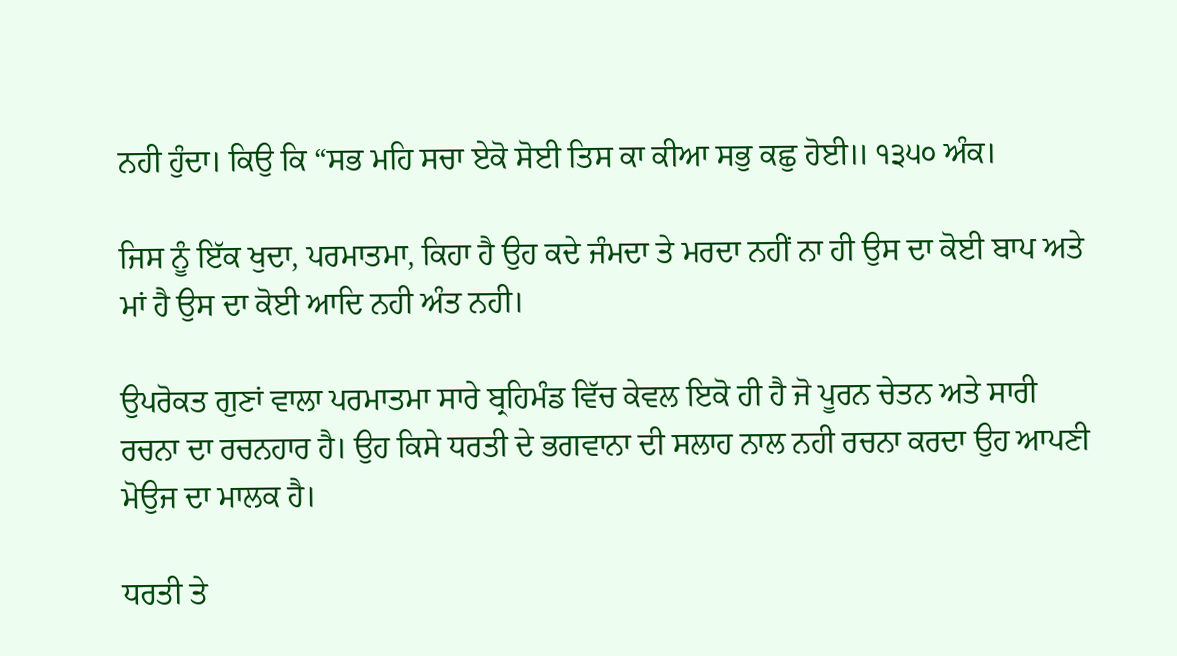ਨਹੀ ਹੁੰਦਾ। ਕਿਉ ਕਿ “ਸਭ ਮਹਿ ਸਚਾ ਏਕੋ ਸੋਈ ਤਿਸ ਕਾ ਕੀਆ ਸਭੁ ਕਛੁ ਹੋਈ॥ ੧੩੫੦ ਅੰਕ।

ਜਿਸ ਨੂੰ ਇੱਕ ਖੁਦਾ, ਪਰਮਾਤਮਾ, ਕਿਹਾ ਹੈ ਉਹ ਕਦੇ ਜੰਮਦਾ ਤੇ ਮਰਦਾ ਨਹੀਂ ਨਾ ਹੀ ਉਸ ਦਾ ਕੋਈ ਬਾਪ ਅਤੇ ਮਾਂ ਹੈ ਉਸ ਦਾ ਕੋਈ ਆਦਿ ਨਹੀ ਅੰਤ ਨਹੀ।

ਉਪਰੋਕਤ ਗੁਣਾਂ ਵਾਲਾ ਪਰਮਾਤਮਾ ਸਾਰੇ ਬ੍ਰਹਿਮੰਡ ਵਿੱਚ ਕੇਵਲ ਇਕੋ ਹੀ ਹੈ ਜੋ ਪੂਰਨ ਚੇਤਨ ਅਤੇ ਸਾਰੀ ਰਚਨਾ ਦਾ ਰਚਨਹਾਰ ਹੈ। ਉਹ ਕਿਸੇ ਧਰਤੀ ਦੇ ਭਗਵਾਨਾ ਦੀ ਸਲਾਹ ਨਾਲ ਨਹੀ ਰਚਨਾ ਕਰਦਾ ਉਹ ਆਪਣੀ ਮੋਉਜ ਦਾ ਮਾਲਕ ਹੈ।

ਧਰਤੀ ਤੇ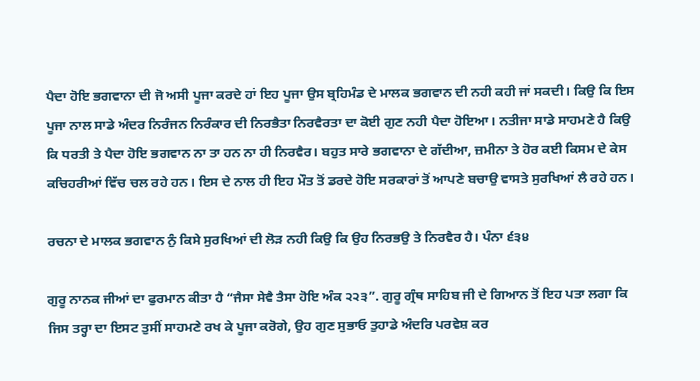ਪੈਦਾ ਹੋਇ ਭਗਵਾਨਾ ਦੀ ਜੋ ਅਸੀ ਪੂਜਾ ਕਰਦੇ ਹਾਂ ਇਹ ਪੂਜਾ ਉਸ ਬ੍ਰਹਿਮੰਡ ਦੇ ਮਾਲਕ ਭਗਵਾਨ ਦੀ ਨਹੀ ਕਹੀ ਜਾਂ ਸਕਦੀ। ਕਿਉ ਕਿ ਇਸ ਪੂਜਾ ਨਾਲ ਸਾਡੇ ਅੰਦਰ ਨਿਰੰਜਨ ਨਿਰੰਕਾਰ ਦੀ ਨਿਰਭੈਤਾ ਨਿਰਵੈਰਤਾ ਦਾ ਕੋਈ ਗੁਣ ਨਹੀ ਪੈਦਾ ਹੋਇਆ। ਨਤੀਜਾ ਸਾਡੇ ਸਾਹਮਣੇ ਹੈ ਕਿਉ ਕਿ ਧਰਤੀ ਤੇ ਪੈਦਾ ਹੋਇ ਭਗਵਾਨ ਨਾ ਤਾ ਹਨ ਨਾ ਹੀ ਨਿਰਵੈਰ। ਬਹੁਤ ਸਾਰੇ ਭਗਵਾਨਾ ਦੇ ਗੱਦੀਆ, ਜ਼ਮੀਨਾ ਤੇ ਹੋਰ ਕਈ ਕਿਸਮ ਦੇ ਕੇਸ ਕਚਿਹਰੀਆਂ ਵਿੱਚ ਚਲ ਰਹੇ ਹਨ। ਇਸ ਦੇ ਨਾਲ ਹੀ ਇਹ ਮੌਤ ਤੋਂ ਡਰਦੇ ਹੋਇ ਸਰਕਾਰਾਂ ਤੋਂ ਆਪਣੇ ਬਚਾਉ ਵਾਸਤੇ ਸੁਰਖਿਆਂ ਲੈ ਰਹੇ ਹਨ।

ਰਚਨਾ ਦੇ ਮਾਲਕ ਭਗਵਾਨ ਨੁੰ ਕਿਸੇ ਸੁਰਖਿਆਂ ਦੀ ਲੋੜ ਨਹੀ ਕਿਉ ਕਿ ਉਹ ਨਿਰਭਉ ਤੇ ਨਿਰਵੈਰ ਹੈ। ਪੰਨਾ ੬੩੪

ਗੁਰੂ ਨਾਨਕ ਜੀਆਂ ਦਾ ਫੁਰਮਾਨ ਕੀਤਾ ਹੈ “ਜੈਸਾ ਸੇਵੈ ਤੈਸਾ ਹੋਇ ਅੰਕ ੨੨੩”. ਗੁਰੂ ਗ੍ਰੰਥ ਸਾਹਿਬ ਜੀ ਦੇ ਗਿਆਨ ਤੋਂ ਇਹ ਪਤਾ ਲਗਾ ਕਿ ਜਿਸ ਤਰ੍ਹਾ ਦਾ ਇਸਟ ਤੁਸੀਂ ਸਾਹਮਣੇ ਰਖ ਕੇ ਪੂਜਾ ਕਰੋਗੇ, ਉਹ ਗੁਣ ਸੁਭਾਓ ਤੁਹਾਡੇ ਅੰਦਰਿ ਪਰਵੇਸ਼ ਕਰ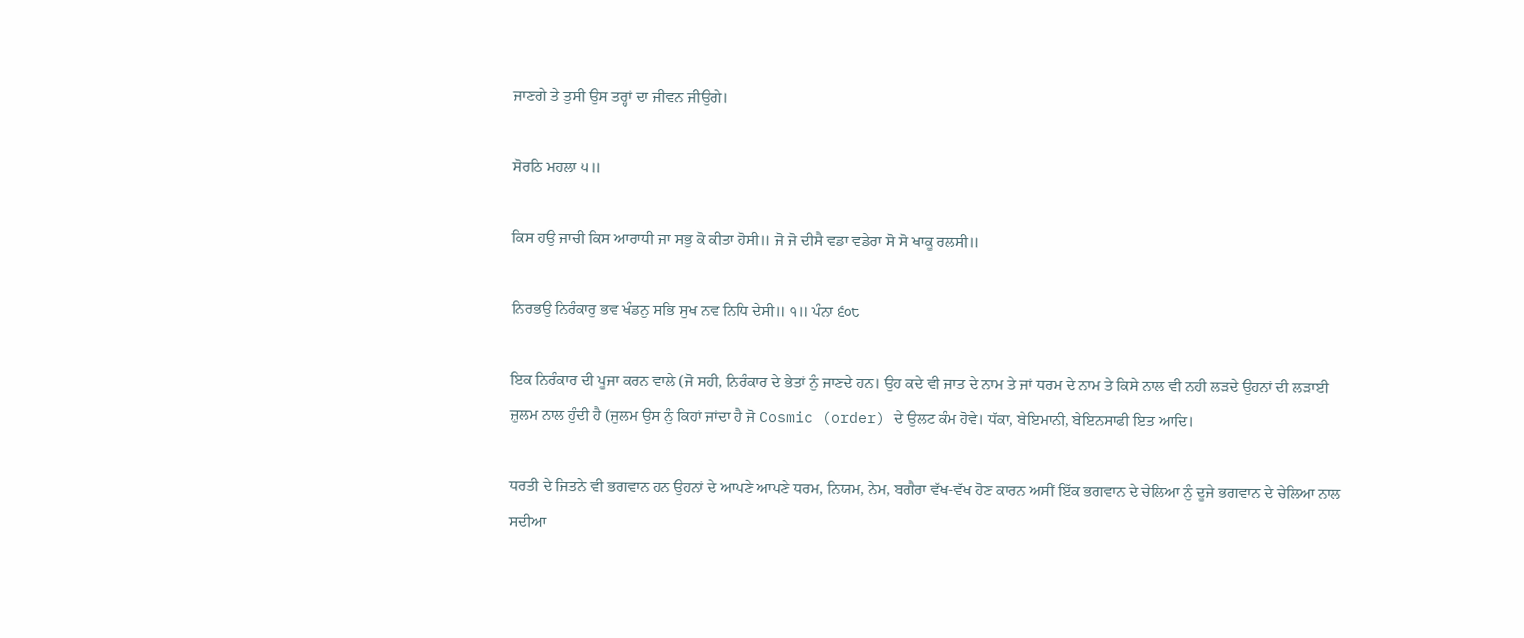ਜਾਣਗੇ ਤੇ ਤੁਸੀ ਉਸ ਤਰ੍ਹਾਂ ਦਾ ਜੀਵਨ ਜੀਉਗੇ।

ਸੋਰਠਿ ਮਹਲਾ ੫॥

ਕਿਸ ਹਉ ਜਾਚੀ ਕਿਸ ਆਰਾਧੀ ਜਾ ਸਭੁ ਕੋ ਕੀਤਾ ਹੋਸੀ॥ ਜੋ ਜੋ ਦੀਸੈ ਵਡਾ ਵਡੇਰਾ ਸੋ ਸੋ ਖਾਕੂ ਰਲਸੀ॥

ਨਿਰਭਉ ਨਿਰੰਕਾਰੁ ਭਵ ਖੰਡਨੁ ਸਭਿ ਸੁਖ ਨਵ ਨਿਧਿ ਦੇਸੀ॥ ੧॥ ਪੰਨਾ ੬੦੮

ਇਕ ਨਿਰੰਕਾਰ ਦੀ ਪੂਜਾ ਕਰਨ ਵਾਲੇ (ਜੋ ਸਹੀ, ਨਿਰੰਕਾਰ ਦੇ ਭੇਤਾਂ ਨੁੰ ਜਾਣਦੇ ਹਨ। ਉਹ ਕਦੇ ਵੀ ਜਾਤ ਦੇ ਨਾਮ ਤੇ ਜਾਂ ਧਰਮ ਦੇ ਨਾਮ ਤੇ ਕਿਸੇ ਨਾਲ ਵੀ ਨਹੀ ਲੜਦੇ ਉਹਨਾਂ ਦੀ ਲੜਾਈ ਜ਼ੁਲਮ ਨਾਲ ਹੁੰਦੀ ਹੈ (ਜੁਲਮ ਉਸ ਨੁੰ ਕਿਹਾਂ ਜਾਂਦਾ ਹੈ ਜੋ Cosmic (order) ਦੇ ਉਲਟ ਕੰਮ ਹੋਵੇ। ਧੱਕਾ, ਬੇਇਮਾਨੀ, ਬੇਇਨਸਾਫੀ ਇਤ ਆਦਿ।

ਧਰਤੀ ਦੇ ਜਿਤਨੇ ਵੀ ਭਗਵਾਨ ਹਨ ਉਹਨਾਂ ਦੇ ਆਪਣੇ ਆਪਣੇ ਧਰਮ, ਨਿਯਮ, ਨੇਮ, ਬਗੈਰਾ ਵੱਖ-ਵੱਖ ਹੋਣ ਕਾਰਨ ਅਸੀਂ ਇੱਕ ਭਗਵਾਨ ਦੇ ਚੇਲਿਆ ਨੁੰ ਦੂਜੇ ਭਗਵਾਨ ਦੇ ਚੇਲਿਆ ਨਾਲ ਸਦੀਆ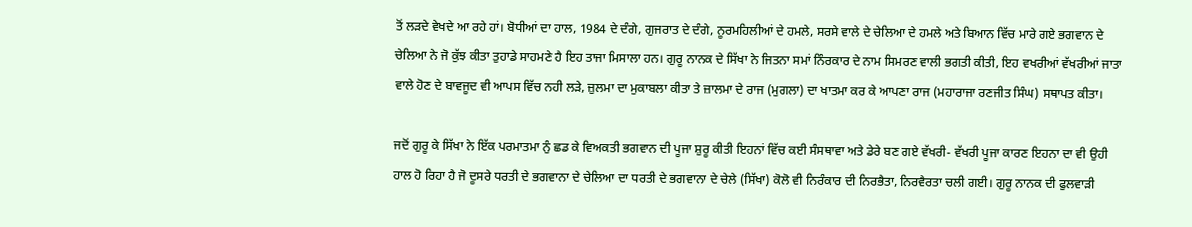ਤੋਂ ਲੜਦੇ ਵੇਖਦੇ ਆ ਰਹੇ ਹਾਂ। ਬੋਧੀਆਂ ਦਾ ਹਾਲ, 1984 ਦੇ ਦੰਗੇ, ਗੁਜਰਾਤ ਦੇ ਦੰਗੇ, ਨੂਰਮਹਿਲੀਆਂ ਦੇ ਹਮਲੇ, ਸਰਸੇ ਵਾਲੇ ਦੇ ਚੇਲਿਆ ਦੇ ਹਮਲੇ ਅਤੇ ਬਿਆਨ ਵਿੱਚ ਮਾਰੇ ਗਏ ਭਗਵਾਨ ਦੇ ਚੇਲਿਆ ਨੇ ਜੋ ਕੁੱਝ ਕੀਤਾ ਤੁਹਾਡੇ ਸਾਹਮਣੇ ਹੈ ਇਹ ਤਾਜਾ ਮਿਸਾਲਾ ਹਨ। ਗੁਰੂ ਨਾਨਕ ਦੇ ਸਿੱਖਾ ਨੇ ਜਿਤਨਾ ਸਮਾਂ ਨਿੰਰਕਾਰ ਦੇ ਨਾਮ ਸਿਮਰਣ ਵਾਲੀ ਭਗਤੀ ਕੀਤੀ, ਇਹ ਵਖਰੀਆਂ ਵੱਖਰੀਆਂ ਜਾਤਾ ਵਾਲੇ ਹੋਣ ਦੇ ਬਾਵਜੂਦ ਵੀ ਆਪਸ ਵਿੱਚ ਨਹੀ ਲੜੇ, ਜ਼ੁਲਮਾ ਦਾ ਮੁਕਾਬਲਾ ਕੀਤਾ ਤੇ ਜ਼ਾਲਮਾ ਦੇ ਰਾਜ (ਮੁਗਲਾ) ਦਾ ਖਾਤਮਾ ਕਰ ਕੇ ਆਪਣਾ ਰਾਜ (ਮਹਾਰਾਜਾ ਰਣਜੀਤ ਸਿੰਘ) ਸਥਾਪਤ ਕੀਤਾ।

ਜਦੋਂ ਗੁਰੂ ਕੇ ਸਿੱਖਾ ਨੇ ਇੱਕ ਪਰਮਾਤਮਾ ਨੁੰ ਛਡ ਕੇ ਵਿਅਕਤੀ ਭਗਵਾਨ ਦੀ ਪੂਜਾ ਸ਼ੁਰੂ ਕੀਤੀ ਇਹਨਾਂ ਵਿੱਚ ਕਈ ਸੰਸਥਾਵਾ ਅਤੇ ਡੇਰੇ ਬਣ ਗਏ ਵੱਖਰੀ- ਵੱਖਰੀ ਪੂਜਾ ਕਾਰਣ ਇਹਨਾ ਦਾ ਵੀ ਉਹੀ ਹਾਲ ਹੋ ਰਿਹਾ ਹੈ ਜੋ ਦੂਸਰੇ ਧਰਤੀ ਦੇ ਭਗਵਾਨਾ ਦੇ ਚੇਲਿਆ ਦਾ ਧਰਤੀ ਦੇ ਭਗਵਾਨਾ ਦੇ ਚੇਲੇ (ਸਿੱਖਾ) ਕੋਲੋ ਵੀ ਨਿਰੰਕਾਰ ਦੀ ਨਿਰਭੈਤਾ, ਨਿਰਵੈਰਤਾ ਚਲੀ ਗਈ। ਗੁਰੂ ਨਾਨਕ ਦੀ ਫੁਲਵਾੜੀ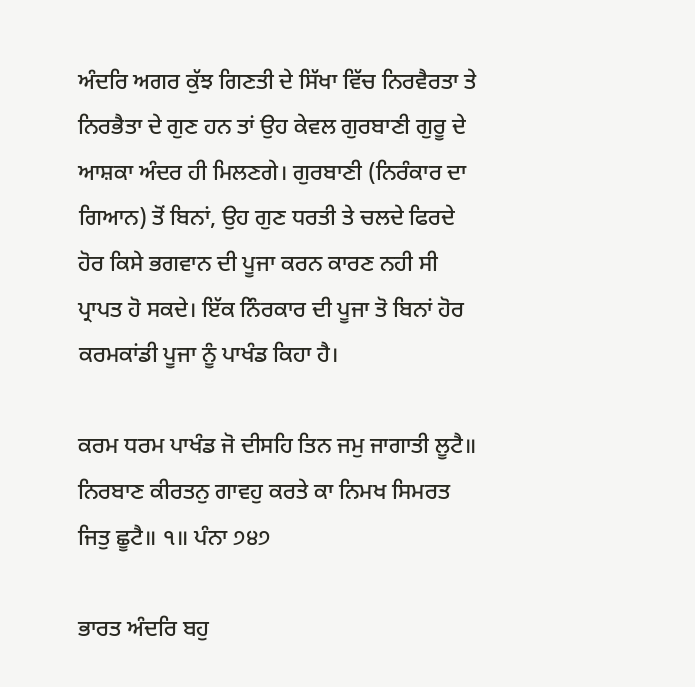ਅੰਦਰਿ ਅਗਰ ਕੁੱਝ ਗਿਣਤੀ ਦੇ ਸਿੱਖਾ ਵਿੱਚ ਨਿਰਵੈਰਤਾ ਤੇ ਨਿਰਭੈਤਾ ਦੇ ਗੁਣ ਹਨ ਤਾਂ ਉਹ ਕੇਵਲ ਗੁਰਬਾਣੀ ਗੁਰੂ ਦੇ ਆਸ਼ਕਾ ਅੰਦਰ ਹੀ ਮਿਲਣਗੇ। ਗੁਰਬਾਣੀ (ਨਿਰੰਕਾਰ ਦਾ ਗਿਆਨ) ਤੋਂ ਬਿਨਾਂ, ਉਹ ਗੁਣ ਧਰਤੀ ਤੇ ਚਲਦੇ ਫਿਰਦੇ ਹੋਰ ਕਿਸੇ ਭਗਵਾਨ ਦੀ ਪੂਜਾ ਕਰਨ ਕਾਰਣ ਨਹੀ ਸੀ ਪ੍ਰਾਪਤ ਹੋ ਸਕਦੇ। ਇੱਕ ਨਿੰਰਕਾਰ ਦੀ ਪੂਜਾ ਤੋ ਬਿਨਾਂ ਹੋਰ ਕਰਮਕਾਂਡੀ ਪੂਜਾ ਨੂੰ ਪਾਖੰਡ ਕਿਹਾ ਹੈ।

ਕਰਮ ਧਰਮ ਪਾਖੰਡ ਜੋ ਦੀਸਹਿ ਤਿਨ ਜਮੁ ਜਾਗਾਤੀ ਲੂਟੈ॥ ਨਿਰਬਾਣ ਕੀਰਤਨੁ ਗਾਵਹੁ ਕਰਤੇ ਕਾ ਨਿਮਖ ਸਿਮਰਤ ਜਿਤੁ ਛੂਟੈ॥ ੧॥ ਪੰਨਾ ੭੪੭

ਭਾਰਤ ਅੰਦਰਿ ਬਹੁ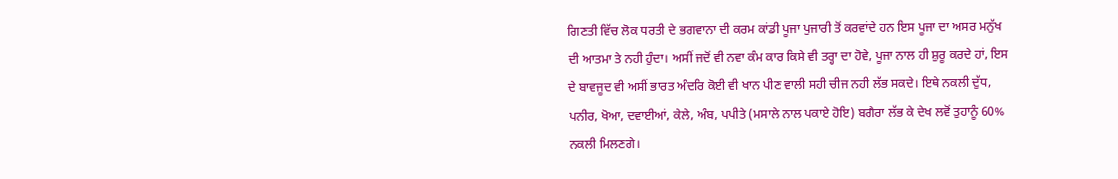ਗਿਣਤੀ ਵਿੱਚ ਲੋਕ ਧਰਤੀ ਦੇ ਭਗਵਾਨਾ ਦੀ ਕਰਮ ਕਾਂਡੀ ਪੂਜਾ ਪੁਜਾਰੀ ਤੋਂ ਕਰਵਾਂਦੇ ਹਨ ਇਸ ਪੂਜਾ ਦਾ ਅਸਰ ਮਨੁੱਖ ਦੀ ਆਤਮਾ ਤੇ ਨਹੀ ਹੁੰਦਾ। ਅਸੀਂ ਜਦੋਂ ਵੀ ਨਵਾ ਕੰਮ ਕਾਰ ਕਿਸੇ ਵੀ ਤਰ੍ਹਾ ਦਾ ਹੋਵੇ, ਪੂਜਾ ਨਾਲ ਹੀ ਸ਼ੁਰੂ ਕਰਦੇ ਹਾਂ, ਇਸ ਦੇ ਬਾਵਜੂਦ ਵੀ ਅਸੀਂ ਭਾਰਤ ਅੰਦਰਿ ਕੋਈ ਵੀ ਖਾਨ ਪੀਣ ਵਾਲੀ ਸਹੀ ਚੀਜ ਨਹੀ ਲੱਭ ਸਕਦੇ। ਇਥੇ ਨਕਲੀ ਦੁੱਧ, ਪਨੀਰ, ਖੋਆ, ਦਵਾਈਆਂ, ਕੇਲੇ, ਅੰਬ, ਪਪੀਤੇ (ਮਸਾਲੇ ਨਾਲ ਪਕਾਏ ਹੋਇ) ਬਗੈਰਾ ਲੱਭ ਕੇ ਦੇਖ ਲਵੋਂ ਤੁਹਾਨੂੰ 60% ਨਕਲੀ ਮਿਲਣਗੇ।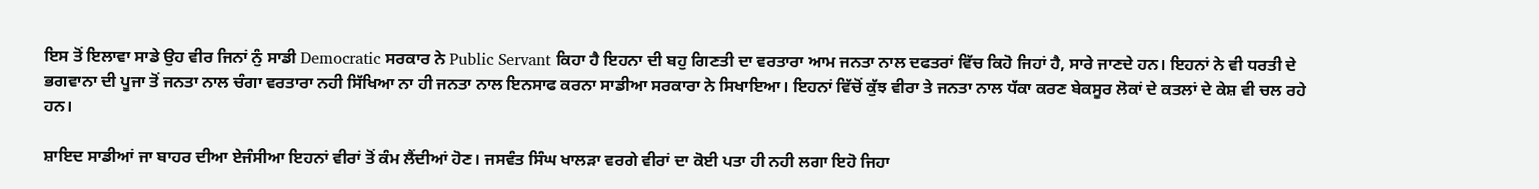ਇਸ ਤੋਂ ਇਲਾਵਾ ਸਾਡੇ ਉਹ ਵੀਰ ਜਿਨਾਂ ਨੁੰ ਸਾਡੀ Democratic ਸਰਕਾਰ ਨੇ Public Servant ਕਿਹਾ ਹੈ ਇਹਨਾ ਦੀ ਬਹੁ ਗਿਣਤੀ ਦਾ ਵਰਤਾਰਾ ਆਮ ਜਨਤਾ ਨਾਲ ਦਫਤਰਾਂ ਵਿੱਚ ਕਿਹੋ ਜਿਹਾਂ ਹੈ, ਸਾਰੇ ਜਾਣਦੇ ਹਨ। ਇਹਨਾਂ ਨੇ ਵੀ ਧਰਤੀ ਦੇ ਭਗਵਾਨਾ ਦੀ ਪੂਜਾ ਤੋਂ ਜਨਤਾ ਨਾਲ ਚੰਗਾ ਵਰਤਾਰਾ ਨਹੀ ਸਿੱਖਿਆ ਨਾ ਹੀ ਜਨਤਾ ਨਾਲ ਇਨਸਾਫ ਕਰਨਾ ਸਾਡੀਆ ਸਰਕਾਰਾ ਨੇ ਸਿਖਾਇਆ। ਇਹਨਾਂ ਵਿੱਚੋਂ ਕੁੱਝ ਵੀਰਾ ਤੇ ਜਨਤਾ ਨਾਲ ਧੱਕਾ ਕਰਣ ਬੇਕਸੂਰ ਲੋਕਾਂ ਦੇ ਕਤਲਾਂ ਦੇ ਕੇਸ਼ ਵੀ ਚਲ ਰਹੇ ਹਨ।

ਸ਼ਾਇਦ ਸਾਡੀਆਂ ਜਾ ਬਾਹਰ ਦੀਆ ਏਜੰਸੀਆ ਇਹਨਾਂ ਵੀਰਾਂ ਤੋਂ ਕੰਮ ਲੈਂਦੀਆਂ ਹੋਣ। ਜਸਵੰਤ ਸਿੰਘ ਖਾਲੜਾ ਵਰਗੇ ਵੀਰਾਂ ਦਾ ਕੋਈ ਪਤਾ ਹੀ ਨਹੀ ਲਗਾ ਇਹੋ ਜਿਹਾ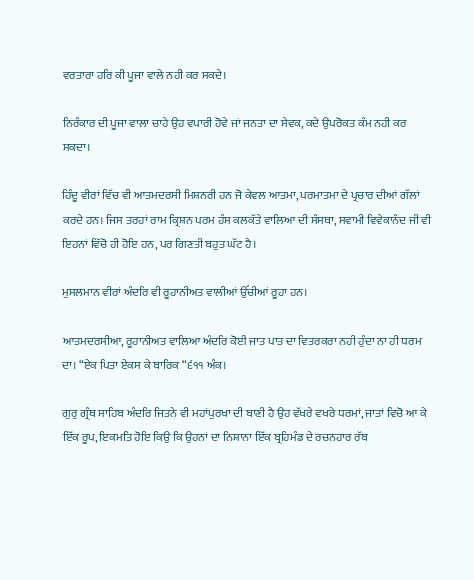ਵਰਤਾਰਾ ਹਰਿ ਕੀ ਪੂਜਾ ਵਾਲੇ ਨਹੀ ਕਰ ਸਕਦੇ।

ਨਿਰੰਕਾਰ ਦੀ ਪੂਜਾ ਵਾਲਾ ਚਾਹੇ ਉਹ ਵਪਾਰੀ ਹੋਵੇ ਜਾਂ ਜਨਤਾ ਦਾ ਸੇਵਕ, ਕਦੇ ਉਪਰੋਕਤ ਕੰਮ ਨਹੀ ਕਰ ਸਕਦਾ।

ਹਿੰਦੂ ਵੀਰਾਂ ਵਿੱਚ ਵੀ ਆਤਮਦਰਸੀ ਮਿਸ਼ਨਰੀ ਹਨ ਜੋ ਕੇਵਲ ਆਤਮਾ, ਪਰਮਾਤਮਾ ਦੇ ਪ੍ਰਚਾਰ ਦੀਆਂ ਗੱਲਾਂ ਕਰਦੇ ਹਨ। ਜਿਸ ਤਰਹਾਂ ਰਾਮ ਕ੍ਰਿਸ਼ਨ ਪਰਮ ਹੰਸ ਕਲਕੱਤੇ ਵਾਲਿਆ ਦੀ ਸੰਸਥਾ, ਸਵਾਮੀ ਵਿਵੇਕਾਨੰਦ ਜੀ ਵੀ ਇਹਨਾਂ ਵਿੱਚੋ ਹੀ ਹੋਇ ਹਨ, ਪਰ ਗਿਣਤੀ ਬਹੁਤ ਘੱਟ ਹੈ।

ਮੁਸਲਮਾਨ ਵੀਰਾਂ ਅੰਦਰਿ ਵੀ ਰੂਹਾਨੀਅਤ ਵਾਲੀਆਂ ਉੱਚੀਆਂ ਰੂਹਾ ਹਨ।

ਆਤਮਦਰਸੀਆ, ਰੂਹਾਨੀਅਤ ਵਾਲਿਆ ਅੰਦਰਿ ਕੋਈ ਜਾਤ ਪਾਤ ਦਾ ਵਿਤਰਕਰਾ ਨਹੀ ਹੁੰਦਾ ਨਾ ਹੀ ਧਰਮ ਦਾ। “ਏਕ ਪਿਤਾ ਏਕਸ ਕੇ ਬਾਰਿਕ “੬੧੧ ਅੰਕ।

ਗੁਰੁ ਗ੍ਰੰਥ ਸਾਹਿਬ ਅੰਦਰਿ ਜਿਤਨੇ ਵੀ ਮਹਾਂਪੁਰਖਾ ਦੀ ਬਾਣੀ ਹੈ ਉਹ ਵੱਖਰੇ ਵਖਰੇ ਧਰਮਾਂ, ਜਾਤਾਂ ਵਿਚੋ ਆ ਕੇ ਇੱਕ ਰੂਪ, ਇਕਮਤਿ ਹੋਇ ਕਿਉ ਕਿ ਉਹਨਾਂ ਦਾ ਨਿਸ਼ਾਨਾ ਇੱਕ ਬ੍ਰਹਿਮੰਡ ਦੇ ਰਚਨਹਾਰ ਰੱਬ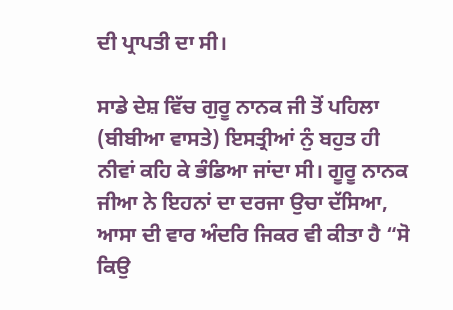ਦੀ ਪ੍ਰਾਪਤੀ ਦਾ ਸੀ।

ਸਾਡੇ ਦੇਸ਼ ਵਿੱਚ ਗੁਰੂ ਨਾਨਕ ਜੀ ਤੋਂ ਪਹਿਲਾ (ਬੀਬੀਆ ਵਾਸਤੇ) ਇਸਤ੍ਰੀਆਂ ਨੁੰ ਬਹੁਤ ਹੀ ਨੀਵਾਂ ਕਹਿ ਕੇ ਭੰਡਿਆ ਜਾਂਦਾ ਸੀ। ਗੂਰੂ ਨਾਨਕ ਜੀਆ ਨੇ ਇਹਨਾਂ ਦਾ ਦਰਜਾ ਉਚਾ ਦੱਸਿਆ, ਆਸਾ ਦੀ ਵਾਰ ਅੰਦਰਿ ਜਿਕਰ ਵੀ ਕੀਤਾ ਹੈ “ਸੋ ਕਿਉ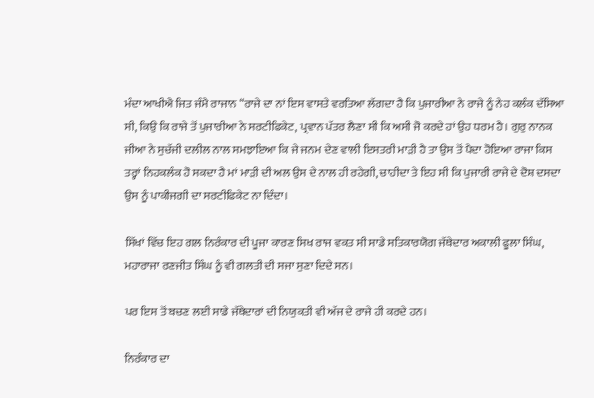ਮੰਦਾ ਆਖੀਐ ਜਿਤ ਜੰਮੈ ਰਾਜਾਨ “ਰਾਜੇ ਦਾ ਨਾਂ ਇਸ ਵਾਸਤੇ ਵਰਤਿਆ ਲੱਗਦਾ ਹੈ ਕਿ ਪੁਜਾਰੀਆ ਨੇ ਰਾਜੇ ਨੂੰ ਨੇਹ ਕਲੰਕ ਦੱਸਿਆ ਸੀ, ਕਿਉ ਕਿ ਰਾਜੇ ਤੋਂ ਪੁਜਾਰੀਆ ਨੇ ਸਰਟੀਫਿਕੇਟ, ਪ੍ਰਵਾਨ ਪੱਤਰ ਲੈਣਾ ਸੀ ਕਿ ਅਸੀ ਜੋ ਕਰਦੇ ਹਾਂ ਉਹ ਧਰਮ ਹੈ। ਗੁਰੁ ਨਾਨਕ ਜੀਆ ਨੇ ਸੁਚੱਜੀ ਦਲੀਲ ਨਾਲ ਸਮਝਾਇਆ ਕਿ ਜੇ ਜਨਮ ਦੇਣ ਵਾਲੀ ਇਸਤਰੀ ਮਾੜੀ ਹੈ ਤਾ ਉਸ ਤੋਂ ਪੈਦਾ ਹੋਇਆ ਰਾਜਾ ਕਿਸ ਤਰ੍ਹਾਂ ਨਿਹਕਲੰਕ ਹੋ ਸਕਦਾ ਹੈ ਮਾਂ ਮਾੜੀ ਦੀ ਅਲ ਉਸ ਦੇ ਨਾਲ ਹੀ ਰਹੇਗੀ, ਚਾਹੀਦਾ ਤੇ ਇਹ ਸੀ ਕਿ ਪੁਜਾਰੀ ਰਾਜੇ ਦੇ ਦੋਸ਼ ਦਸਦਾ ਉਸ ਨੂੰ ਪਾਕੀਜਗੀ ਦਾ ਸਰਟੀਫਿਕੇਟ ਨਾ ਦਿੰਦਾ।

ਸਿੱਖਾਂ ਵਿੱਚ ਇਹ ਗਲ ਨਿਰੰਕਾਰ ਦੀ ਪੂਜਾ ਕਾਰਣ ਸਿਖ ਰਾਜ ਵਕਤ ਸੀ ਸਾਡੇ ਸਤਿਕਾਰਯੋਗ ਜੱਥੇਦਾਰ ਅਕਾਲੀ ਫੂਲਾ ਸਿੰਘ, ਮਹਾਰਾਜਾ ਰਣਜੀਤ ਸਿੰਘ ਨੂੰ ਵੀ ਗਲਤੀ ਦੀ ਸਜਾ ਸੁਣਾ ਦਿਦੇ ਸਨ।

ਪਰ ਇਸ ਤੋਂ ਬਚਣ ਲਈ ਸਾਡੇ ਜੱਥੇਦਾਰਾਂ ਦੀ ਨਿਯੁਕਤੀ ਵੀ ਅੱਜ ਦੇ ਰਾਜੇ ਹੀ ਕਰਦੇ ਹਨ।

ਨਿਰੰਕਾਰ ਦਾ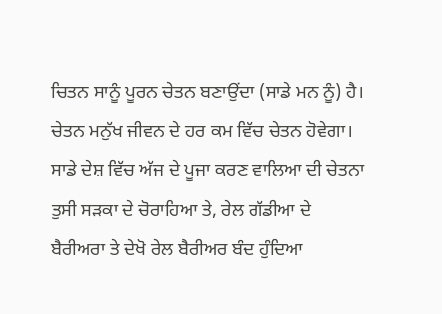ਚਿਤਨ ਸਾਨੂੰ ਪੂਰਨ ਚੇਤਨ ਬਣਾਉਂਦਾ (ਸਾਡੇ ਮਨ ਨੂੰ) ਹੈ। ਚੇਤਨ ਮਨੁੱਖ ਜੀਵਨ ਦੇ ਹਰ ਕਮ ਵਿੱਚ ਚੇਤਨ ਹੋਵੇਗਾ। ਸਾਡੇ ਦੇਸ਼ ਵਿੱਚ ਅੱਜ ਦੇ ਪੂਜਾ ਕਰਣ ਵਾਲਿਆ ਦੀ ਚੇਤਨਾ ਤੁਸੀ ਸੜਕਾ ਦੇ ਚੋਰਾਹਿਆ ਤੇ, ਰੇਲ ਗੱਡੀਆ ਦੇ ਬੈਰੀਅਰਾ ਤੇ ਦੇਖੋ ਰੇਲ ਬੈਰੀਅਰ ਬੰਦ ਹੁੰਦਿਆ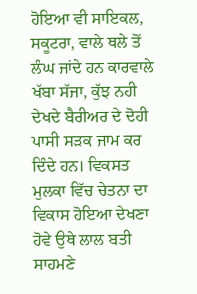ਹੋਇਆ ਵੀ ਸਾਇਕਲ, ਸਕੂਟਰਾ, ਵਾਲੇ ਥਲੇ ਤੋਂ ਲੰਘ ਜਾਂਦੇ ਹਨ ਕਾਰਵਾਲੇ ਖੱਬਾ ਸੱਜਾ, ਕੁੱਝ ਨਹੀ ਦੇਖਦੇ ਬੈਰੀਅਰ ਦੇ ਦੋਹੀ ਪਾਸੀ ਸੜਕ ਜਾਮ ਕਰ ਦਿੰਦੇ ਹਨ। ਵਿਕਸਤ ਮੁਲਕਾ ਵਿੱਚ ਚੇਤਨਾ ਦਾ ਵਿਕਾਸ ਹੋਇਆ ਦੇਖਣਾ ਹੋਵੇ ਉਥੇ ਲਾਲ ਬਤੀ ਸਾਹਮਣੇ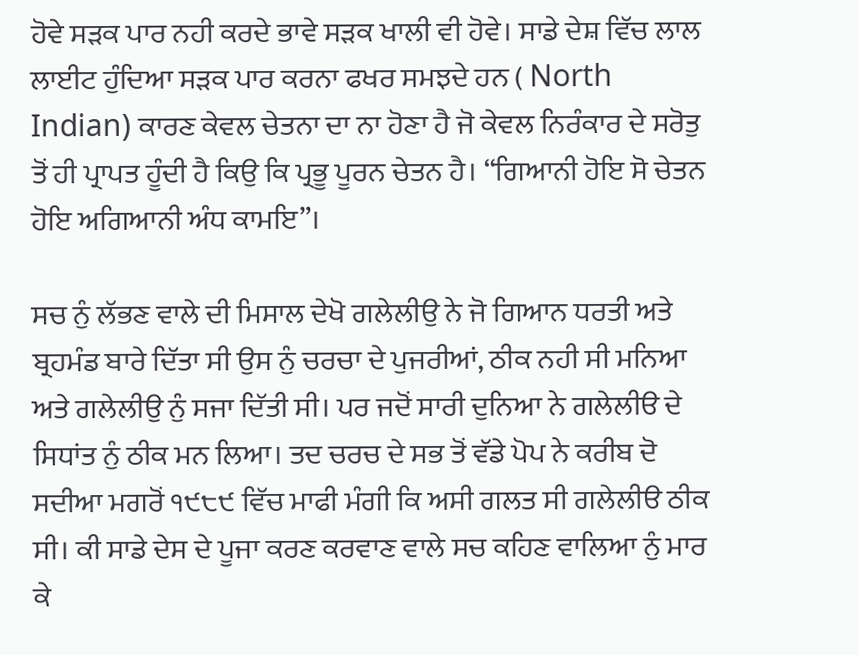ਹੋਵੇ ਸੜਕ ਪਾਰ ਨਹੀ ਕਰਦੇ ਭਾਵੇ ਸੜਕ ਖਾਲੀ ਵੀ ਹੋਵੇ। ਸਾਡੇ ਦੇਸ਼ ਵਿੱਚ ਲਾਲ ਲਾਈਟ ਹੁੰਦਿਆ ਸੜਕ ਪਾਰ ਕਰਨਾ ਫਖਰ ਸਮਝਦੇ ਹਨ ( North Indian) ਕਾਰਣ ਕੇਵਲ ਚੇਤਨਾ ਦਾ ਨਾ ਹੋਣਾ ਹੈ ਜੋ ਕੇਵਲ ਨਿਰੰਕਾਰ ਦੇ ਸਰੋਤੁ ਤੋਂ ਹੀ ਪ੍ਰਾਪਤ ਹੂੰਦੀ ਹੈ ਕਿਉ ਕਿ ਪ੍ਰਭੂ ਪੂਰਨ ਚੇਤਨ ਹੈ। “ਗਿਆਨੀ ਹੋਇ ਸੋ ਚੇਤਨ ਹੋਇ ਅਗਿਆਨੀ ਅੰਧ ਕਾਮਇ”।

ਸਚ ਨੁੰ ਲੱਭਣ ਵਾਲੇ ਦੀ ਮਿਸਾਲ ਦੇਖੋ ਗਲੇਲੀਉ ਨੇ ਜੋ ਗਿਆਨ ਧਰਤੀ ਅਤੇ ਬ੍ਰਹਮੰਡ ਬਾਰੇ ਦਿੱਤਾ ਸੀ ਉਸ ਨੁੰ ਚਰਚਾ ਦੇ ਪੁਜਰੀਆਂ, ਠੀਕ ਨਹੀ ਸੀ ਮਨਿਆ ਅਤੇ ਗਲੇਲੀਉ ਨੁੰ ਸਜਾ ਦਿੱਤੀ ਸੀ। ਪਰ ਜਦੋਂ ਸਾਰੀ ਦੁਨਿਆ ਨੇ ਗਲੇਲੀੳ ਦੇ ਸਿਧਾਂਤ ਨੁੰ ਠੀਕ ਮਨ ਲਿਆ। ਤਦ ਚਰਚ ਦੇ ਸਭ ਤੋਂ ਵੱਡੇ ਪੋਪ ਨੇ ਕਰੀਬ ਦੋ ਸਦੀਆ ਮਗਰੋਂ ੧੯੮੯ ਵਿੱਚ ਮਾਫੀ ਮੰਗੀ ਕਿ ਅਸੀ ਗਲਤ ਸੀ ਗਲੇਲੀੳ ਠੀਕ ਸੀ। ਕੀ ਸਾਡੇ ਦੇਸ ਦੇ ਪੂਜਾ ਕਰਣ ਕਰਵਾਣ ਵਾਲੇ ਸਚ ਕਹਿਣ ਵਾਲਿਆ ਨੁੰ ਮਾਰ ਕੇ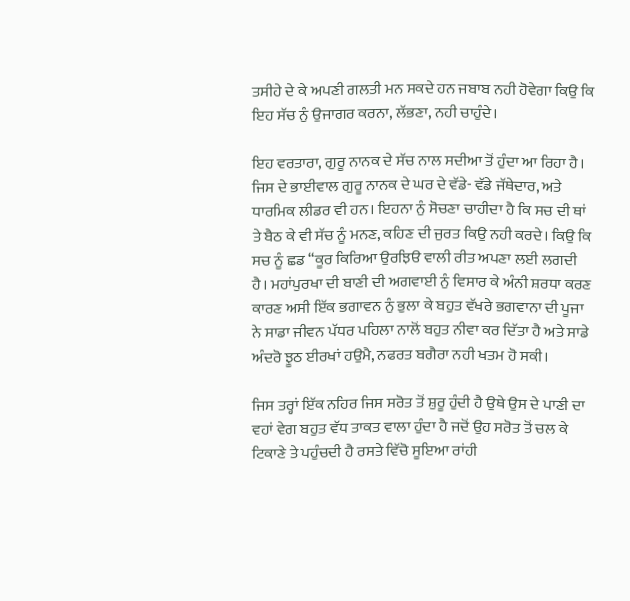ਤਸੀਹੇ ਦੇ ਕੇ ਅਪਣੀ ਗਲਤੀ ਮਨ ਸਕਦੇ ਹਨ ਜਬਾਬ ਨਹੀ ਹੋਵੇਗਾ ਕਿਉ ਕਿ ਇਹ ਸੱਚ ਨੁੰ ਉਜਾਗਰ ਕਰਨਾ, ਲੱਭਣਾ, ਨਹੀ ਚਾਹੁੰਦੇ।

ਇਹ ਵਰਤਾਰਾ, ਗੁਰੂ ਨਾਨਕ ਦੇ ਸੱਚ ਨਾਲ ਸਦੀਆ ਤੋਂ ਹੁੰਦਾ ਆ ਰਿਹਾ ਹੈ। ਜਿਸ ਦੇ ਭਾਈਵਾਲ ਗੁਰੂ ਨਾਨਕ ਦੇ ਘਰ ਦੇ ਵੱਡੇ- ਵੱਡੇ ਜੱਥੇਦਾਰ, ਅਤੇ ਧਾਰਮਿਕ ਲੀਡਰ ਵੀ ਹਨ। ਇਹਨਾ ਨੁੰ ਸੋਚਣਾ ਚਾਹੀਦਾ ਹੈ ਕਿ ਸਚ ਦੀ ਥਾਂ ਤੇ ਬੈਠ ਕੇ ਵੀ ਸੱਚ ਨੂੰ ਮਨਣ, ਕਹਿਣ ਦੀ ਜੁਰਤ ਕਿਉ ਨਹੀ ਕਰਦੇ। ਕਿਉ ਕਿ ਸਚ ਨੂੰ ਛਡ “ਕੂਰ ਕਿਰਿਆ ਉਰਝਿੳ ਵਾਲੀ ਰੀਤ ਅਪਣਾ ਲਈ ਲਗਦੀ ਹੈ। ਮਹਾਂਪੁਰਖਾ ਦੀ ਬਾਣੀ ਦੀ ਅਗਵਾਈ ਨੁੰ ਵਿਸਾਰ ਕੇ ਅੰਨੀ ਸ਼ਰਧਾ ਕਰਣ ਕਾਰਣ ਅਸੀ ਇੱਕ ਭਗਾਵਨ ਨੁੰ ਭੁਲਾ ਕੇ ਬਹੁਤ ਵੱਖਰੇ ਭਗਵਾਨਾ ਦੀ ਪੂਜਾ ਨੇ ਸਾਡਾ ਜੀਵਨ ਪੱਧਰ ਪਹਿਲਾ ਨਾਲੋਂ ਬਹੁਤ ਨੀਵਾ ਕਰ ਦਿੱਤਾ ਹੈ ਅਤੇ ਸਾਡੇ ਅੰਦਰੋ ਝੂਠ ਈਰਖਾਂ ਹਉਮੈ, ਨਫਰਤ ਬਗੈਰਾ ਨਹੀ ਖਤਮ ਹੋ ਸਕੀ।

ਜਿਸ ਤਰ੍ਹਾਂ ਇੱਕ ਨਹਿਰ ਜਿਸ ਸਰੋਤ ਤੋਂ ਸ਼ੁਰੂ ਹੁੰਦੀ ਹੈ ਉਥੇ ਉਸ ਦੇ ਪਾਣੀ ਦਾ ਵਹਾਂ ਵੇਗ ਬਹੁਤ ਵੱਧ ਤਾਕਤ ਵਾਲਾ ਹੁੰਦਾ ਹੈ ਜਦੋਂ ਉਹ ਸਰੋਤ ਤੋਂ ਚਲ ਕੇ ਟਿਕਾਣੇ ਤੇ ਪਹੁੰਚਦੀ ਹੈ ਰਸਤੇ ਵਿੱਚੋ ਸੂਇਆ ਰਾਂਹੀ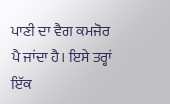ਪਾਣੀ ਦਾ ਵੈਗ ਕਮਜੋਰ ਪੈ ਜਾਂਦਾ ਹੈ। ਇਸੇ ਤਰ੍ਹਾਂ ਇੱਕ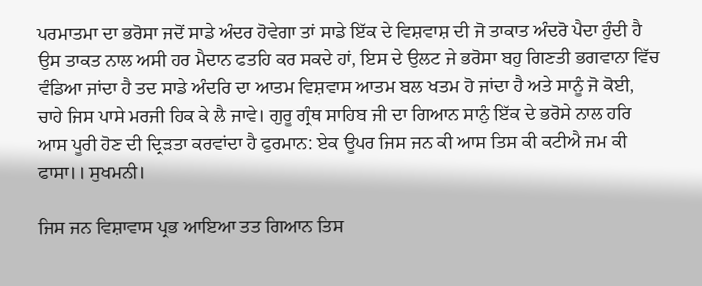ਪਰਮਾਤਮਾ ਦਾ ਭਰੋਸਾ ਜਦੋਂ ਸਾਡੇ ਅੰਦਰ ਹੋਵੇਗਾ ਤਾਂ ਸਾਡੇ ਇੱਕ ਦੇ ਵਿਸ਼ਵਾਸ਼ ਦੀ ਜੋ ਤਾਕਾਤ ਅੰਦਰੋ ਪੈਦਾ ਹੁੰਦੀ ਹੈ ਉਸ ਤਾਕਤ ਨਾਲ ਅਸੀ ਹਰ ਮੈਦਾਨ ਫਤਹਿ ਕਰ ਸਕਦੇ ਹਾਂ, ਇਸ ਦੇ ਉਲਟ ਜੇ ਭਰੋਸਾ ਬਹੁ ਗਿਣਤੀ ਭਗਵਾਨਾ ਵਿੱਚ ਵੰਡਿਆ ਜਾਂਦਾ ਹੈ ਤਦ ਸਾਡੇ ਅੰਦਰਿ ਦਾ ਆਤਮ ਵਿਸ਼ਵਾਸ ਆਤਮ ਬਲ ਖਤਮ ਹੋ ਜਾਂਦਾ ਹੈ ਅਤੇ ਸਾਨੂੰ ਜੋ ਕੋਈ, ਚਾਹੇ ਜਿਸ ਪਾਸੇ ਮਰਜੀ ਹਿਕ ਕੇ ਲੈ ਜਾਵੇ। ਗੁਰੂ ਗ੍ਰੰਥ ਸਾਹਿਬ ਜੀ ਦਾ ਗਿਆਨ ਸਾਨੁੰ ਇੱਕ ਦੇ ਭਰੋਸੇ ਨਾਲ ਹਰਿ ਆਸ ਪੂਰੀ ਹੋਣ ਦੀ ਦ੍ਰਿੜਤਾ ਕਰਵਾਂਦਾ ਹੈ ਫੁਰਮਾਨ: ਏਕ ਊਪਰ ਜਿਸ ਜਨ ਕੀ ਆਸ ਤਿਸ ਕੀ ਕਟੀਐ ਜਮ ਕੀ ਫਾਸਾ।। ਸੁਖਮਨੀ।

ਜਿਸ ਜਨ ਵਿਸ਼ਾਵਾਸ ਪ੍ਰਭ ਆਇਆ ਤਤ ਗਿਆਨ ਤਿਸ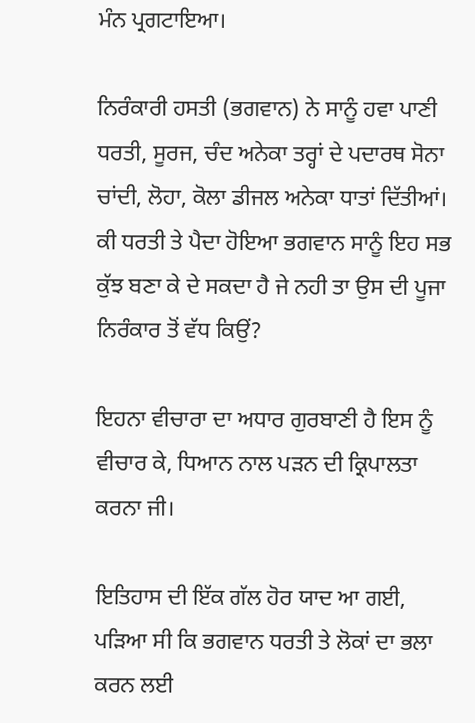ਮੰਨ ਪ੍ਰਗਟਾਇਆ।

ਨਿਰੰਕਾਰੀ ਹਸਤੀ (ਭਗਵਾਨ) ਨੇ ਸਾਨੂੰ ਹਵਾ ਪਾਣੀ ਧਰਤੀ, ਸੂਰਜ, ਚੰਦ ਅਨੇਕਾ ਤਰ੍ਹਾਂ ਦੇ ਪਦਾਰਥ ਸੋਨਾ ਚਾਂਦੀ, ਲੋਹਾ, ਕੋਲਾ ਡੀਜਲ ਅਨੇਕਾ ਧਾਤਾਂ ਦਿੱਤੀਆਂ। ਕੀ ਧਰਤੀ ਤੇ ਪੈਦਾ ਹੋਇਆ ਭਗਵਾਨ ਸਾਨੂੰ ਇਹ ਸਭ ਕੁੱਝ ਬਣਾ ਕੇ ਦੇ ਸਕਦਾ ਹੈ ਜੇ ਨਹੀ ਤਾ ਉਸ ਦੀ ਪੂਜਾ ਨਿਰੰਕਾਰ ਤੋਂ ਵੱਧ ਕਿਉਂ?

ਇਹਨਾ ਵੀਚਾਰਾ ਦਾ ਅਧਾਰ ਗੁਰਬਾਣੀ ਹੈ ਇਸ ਨੂੰ ਵੀਚਾਰ ਕੇ, ਧਿਆਨ ਨਾਲ ਪੜਨ ਦੀ ਕ੍ਰਿਪਾਲਤਾ ਕਰਨਾ ਜੀ।

ਇਤਿਹਾਸ ਦੀ ਇੱਕ ਗੱਲ ਹੋਰ ਯਾਦ ਆ ਗਈ, ਪੜਿਆ ਸੀ ਕਿ ਭਗਵਾਨ ਧਰਤੀ ਤੇ ਲੋਕਾਂ ਦਾ ਭਲਾ ਕਰਨ ਲਈ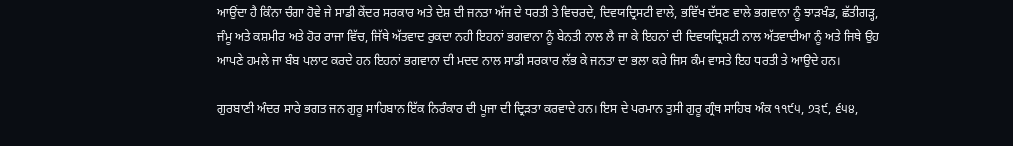ਆਉਂਦਾ ਹੈ ਕਿੰਨਾ ਚੰਗਾ ਹੋਵੇ ਜੇ ਸਾਡੀ ਕੇਂਦਰ ਸਰਕਾਰ ਅਤੇ ਦੇਸ਼ ਦੀ ਜਨਤਾ ਅੱਜ ਦੇ ਧਰਤੀ ਤੇ ਵਿਚਰਦੇ, ਦਿਵਯਦ੍ਰਿਸਟੀ ਵਾਲੇ, ਭਵਿੱਖ ਦੱਸਣ ਵਾਲੇ ਭਗਵਾਨਾ ਨੂੰ ਝਾੜਖੰਡ, ਛੱਤੀਗੜ੍ਹ, ਜੰਮੂ ਅਤੇ ਕਸ਼ਮੀਰ ਅਤੇ ਹੋਰ ਰਾਜਾ ਵਿੱਚ, ਜਿੱਥੇ ਅੱਤਵਾਦ ਰੁਕਦਾ ਨਹੀ ਇਹਨਾਂ ਭਗਵਾਨਾ ਨੂੰ ਬੇਨਤੀ ਨਾਲ ਲੈ ਜਾ ਕੇ ਇਹਨਾਂ ਦੀ ਦਿਵਯਦ੍ਰਿਸ਼ਟੀ ਨਾਲ ਅੱਤਵਾਦੀਆ ਨੂੰ ਅਤੇ ਜਿਥੇ ਉਹ ਆਪਣੇ ਹਮਲੇ ਜਾ ਬੰਬ ਪਲਾਟ ਕਰਦੇ ਹਨ ਇਹਨਾਂ ਭਗਵਾਨਾ ਦੀ ਮਦਦ ਨਾਲ ਸਾਡੀ ਸਰਕਾਰ ਲੱਭ ਕੇ ਜਨਤਾ ਦਾ ਭਲਾ ਕਰੇ ਜਿਸ ਕੰਮ ਵਾਸਤੇ ਇਹ ਧਰਤੀ ਤੇ ਆਉਦੇ ਹਨ।

ਗੁਰਬਾਣੀ ਅੰਦਰ ਸਾਰੇ ਭਗਤ ਜਨ ਗੁਰੂ ਸਾਹਿਬਾਨ ਇੱਕ ਨਿਰੰਕਾਰ ਦੀ ਪੂਜਾ ਦੀ ਦ੍ਰਿੜਤਾ ਕਰਵਾਦੇ ਹਨ। ਇਸ ਦੇ ਪਰਮਾਨ ਤੁਸੀ ਗੁਰੂ ਗ੍ਰੰਥ ਸਾਹਿਬ ਅੰਕ ੧੧੯੫, ੭੩੯, ੬੫੪,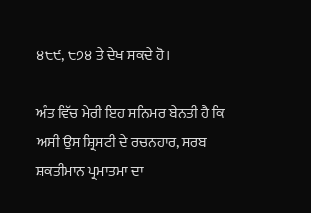੪੮੯, ੮੭੪ ਤੇ ਦੇਖ ਸਕਦੇ ਹੋ।

ਅੰਤ ਵਿੱਚ ਮੇਰੀ ਇਹ ਸਨਿਮਰ ਬੇਨਤੀ ਹੈ ਕਿ ਅਸੀ ਉਸ ਸ਼੍ਰਿਸਟੀ ਦੇ ਰਚਨਹਾਰ, ਸਰਬ ਸ਼ਕਤੀਮਾਨ ਪ੍ਰਮਾਤਮਾ ਦਾ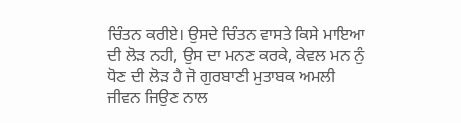ਚਿੰਤਨ ਕਰੀਏ। ਉਸਦੇ ਚਿੰਤਨ ਵਾਸਤੇ ਕਿਸੇ ਮਾਇਆ ਦੀ ਲੋੜ ਨਹੀ, ਉਸ ਦਾ ਮਨਣ ਕਰਕੇ, ਕੇਵਲ ਮਨ ਨੁੰ ਧੋਣ ਦੀ ਲੋੜ ਹੈ ਜੋ ਗੁਰਬਾਣੀ ਮੁਤਾਬਕ ਅਮਲੀ ਜੀਵਨ ਜਿਉਣ ਨਾਲ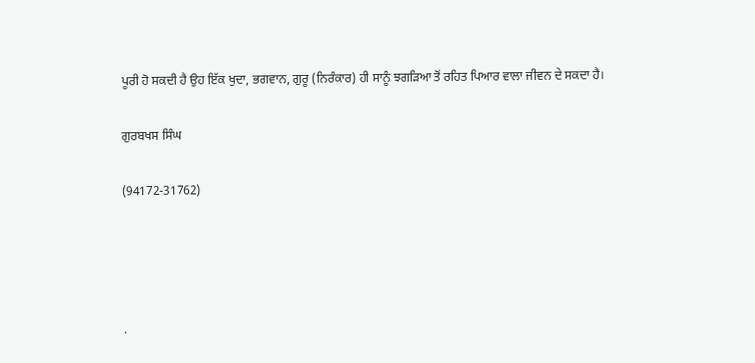ਪੂਰੀ ਹੋ ਸਕਦੀ ਹੈ ਉਹ ਇੱਕ ਖੁਦਾ, ਭਗਵਾਨ, ਗੁਰੂ (ਨਿਰੰਕਾਰ) ਹੀ ਸਾਨੂੰ ਝਗੜਿਆ ਤੋਂ ਰਹਿਤ ਪਿਆਰ ਵਾਲਾ ਜੀਵਨ ਦੇ ਸਕਦਾ ਹੈ।

ਗੁਰਬਖਸ ਸਿੰਘ

(94172-31762)




.